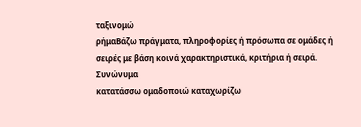ταξινομώ
ρήμαΒάζω πράγματα, πληροφορίες ή πρόσωπα σε ομάδες ή σειρές με βάση κοινά χαρακτηριστικά, κριτήρια ή σειρά.
Συνώνυμα
κατατάσσω ομαδοποιώ καταχωρίζω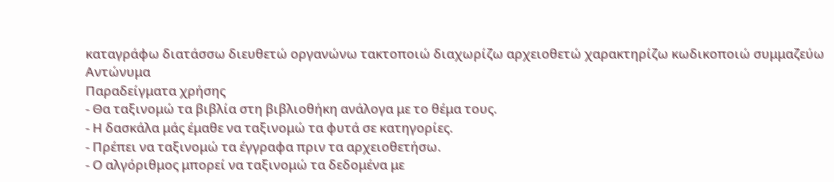καταγράφω διατάσσω διευθετώ οργανώνω τακτοποιώ διαχωρίζω αρχειοθετώ χαρακτηρίζω κωδικοποιώ συμμαζεύω
Αντώνυμα
Παραδείγματα χρήσης
- Θα ταξινομώ τα βιβλία στη βιβλιοθήκη ανάλογα με το θέμα τους.
- Η δασκάλα μάς έμαθε να ταξινομώ τα φυτά σε κατηγορίες.
- Πρέπει να ταξινομώ τα έγγραφα πριν τα αρχειοθετήσω.
- Ο αλγόριθμος μπορεί να ταξινομώ τα δεδομένα με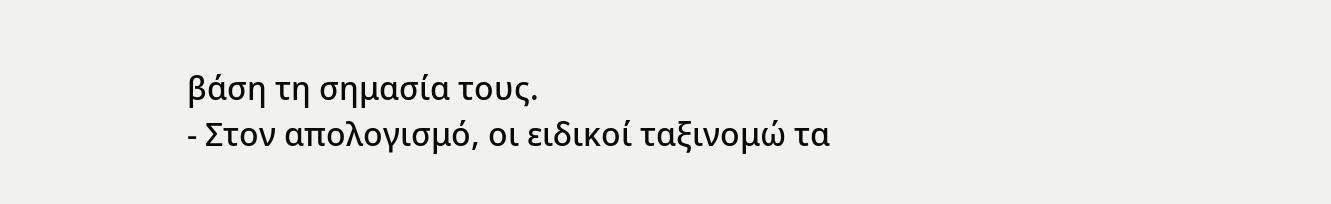βάση τη σημασία τους.
- Στον απολογισμό, οι ειδικοί ταξινομώ τα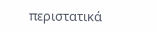περιστατικά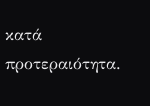κατά προτεραιότητα.